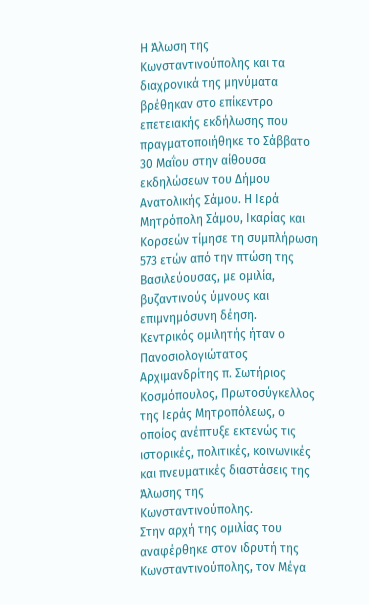Η Άλωση της Κωνσταντινούπολης και τα διαχρονικά της μηνύματα βρέθηκαν στο επίκεντρο επετειακής εκδήλωσης που πραγματοποιήθηκε το Σάββατο 30 Μαΐου στην αίθουσα εκδηλώσεων του Δήμου Ανατολικής Σάμου. Η Ιερά Μητρόπολη Σάμου, Ικαρίας και Κορσεών τίμησε τη συμπλήρωση 573 ετών από την πτώση της Βασιλεύουσας, με ομιλία, βυζαντινούς ύμνους και επιμνημόσυνη δέηση.
Κεντρικός ομιλητής ήταν ο Πανοσιολογιώτατος Αρχιμανδρίτης π. Σωτήριος Κοσμόπουλος, Πρωτοσύγκελλος της Ιεράς Μητροπόλεως, ο οποίος ανέπτυξε εκτενώς τις ιστορικές, πολιτικές, κοινωνικές και πνευματικές διαστάσεις της Άλωσης της Κωνσταντινούπολης.
Στην αρχή της ομιλίας του αναφέρθηκε στον ιδρυτή της Κωνσταντινούπολης, τον Μέγα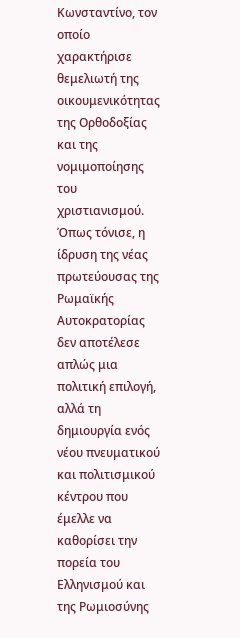Κωνσταντίνο, τον οποίο χαρακτήρισε θεμελιωτή της οικουμενικότητας της Ορθοδοξίας και της νομιμοποίησης του χριστιανισμού. Όπως τόνισε, η ίδρυση της νέας πρωτεύουσας της Ρωμαϊκής Αυτοκρατορίας δεν αποτέλεσε απλώς μια πολιτική επιλογή, αλλά τη δημιουργία ενός νέου πνευματικού και πολιτισμικού κέντρου που έμελλε να καθορίσει την πορεία του Ελληνισμού και της Ρωμιοσύνης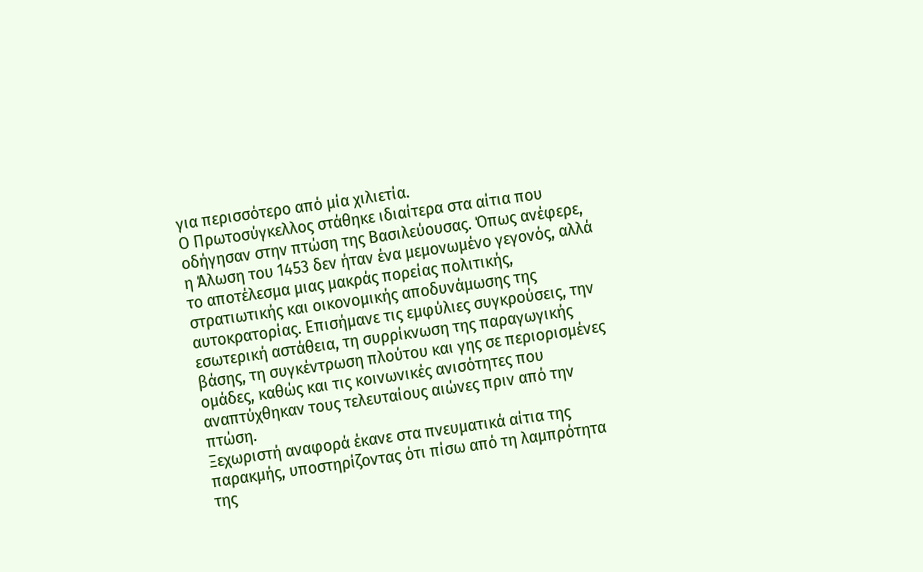για περισσότερο από μία χιλιετία.
Ο Πρωτοσύγκελλος στάθηκε ιδιαίτερα στα αίτια που οδήγησαν στην πτώση της Βασιλεύουσας. Όπως ανέφερε, η Άλωση του 1453 δεν ήταν ένα μεμονωμένο γεγονός, αλλά το αποτέλεσμα μιας μακράς πορείας πολιτικής, στρατιωτικής και οικονομικής αποδυνάμωσης της αυτοκρατορίας. Επισήμανε τις εμφύλιες συγκρούσεις, την εσωτερική αστάθεια, τη συρρίκνωση της παραγωγικής βάσης, τη συγκέντρωση πλούτου και γης σε περιορισμένες ομάδες, καθώς και τις κοινωνικές ανισότητες που αναπτύχθηκαν τους τελευταίους αιώνες πριν από την πτώση.
Ξεχωριστή αναφορά έκανε στα πνευματικά αίτια της παρακμής, υποστηρίζοντας ότι πίσω από τη λαμπρότητα της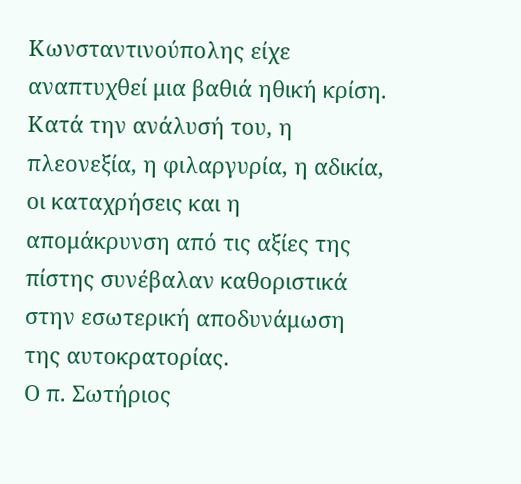Κωνσταντινούπολης είχε αναπτυχθεί μια βαθιά ηθική κρίση. Κατά την ανάλυσή του, η πλεονεξία, η φιλαργυρία, η αδικία, οι καταχρήσεις και η απομάκρυνση από τις αξίες της πίστης συνέβαλαν καθοριστικά στην εσωτερική αποδυνάμωση της αυτοκρατορίας.
Ο π. Σωτήριος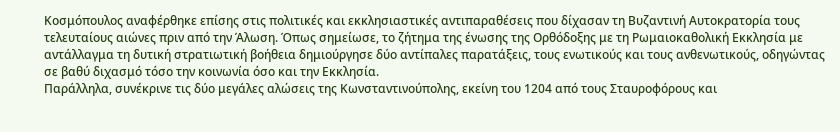Κοσμόπουλος αναφέρθηκε επίσης στις πολιτικές και εκκλησιαστικές αντιπαραθέσεις που δίχασαν τη Βυζαντινή Αυτοκρατορία τους τελευταίους αιώνες πριν από την Άλωση. Όπως σημείωσε, το ζήτημα της ένωσης της Ορθόδοξης με τη Ρωμαιοκαθολική Εκκλησία με αντάλλαγμα τη δυτική στρατιωτική βοήθεια δημιούργησε δύο αντίπαλες παρατάξεις, τους ενωτικούς και τους ανθενωτικούς, οδηγώντας σε βαθύ διχασμό τόσο την κοινωνία όσο και την Εκκλησία.
Παράλληλα, συνέκρινε τις δύο μεγάλες αλώσεις της Κωνσταντινούπολης, εκείνη του 1204 από τους Σταυροφόρους και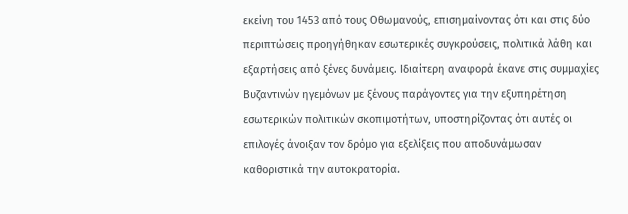εκείνη του 1453 από τους Οθωμανούς, επισημαίνοντας ότι και στις δύο περιπτώσεις προηγήθηκαν εσωτερικές συγκρούσεις, πολιτικά λάθη και εξαρτήσεις από ξένες δυνάμεις. Ιδιαίτερη αναφορά έκανε στις συμμαχίες Βυζαντινών ηγεμόνων με ξένους παράγοντες για την εξυπηρέτηση εσωτερικών πολιτικών σκοπιμοτήτων, υποστηρίζοντας ότι αυτές οι επιλογές άνοιξαν τον δρόμο για εξελίξεις που αποδυνάμωσαν καθοριστικά την αυτοκρατορία.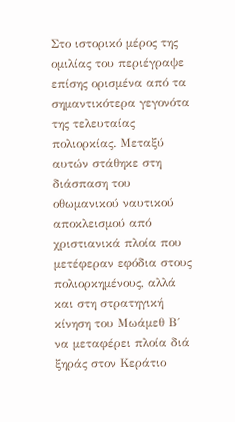Στο ιστορικό μέρος της ομιλίας του περιέγραψε επίσης ορισμένα από τα σημαντικότερα γεγονότα της τελευταίας πολιορκίας. Μεταξύ αυτών στάθηκε στη διάσπαση του οθωμανικού ναυτικού αποκλεισμού από χριστιανικά πλοία που μετέφεραν εφόδια στους πολιορκημένους, αλλά και στη στρατηγική κίνηση του Μωάμεθ Β΄ να μεταφέρει πλοία διά ξηράς στον Κεράτιο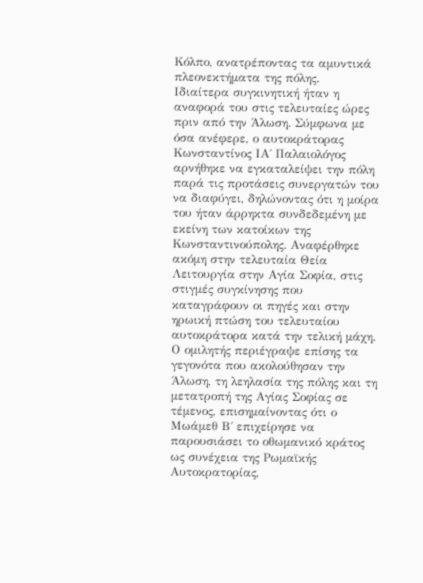Κόλπο, ανατρέποντας τα αμυντικά πλεονεκτήματα της πόλης.
Ιδιαίτερα συγκινητική ήταν η αναφορά του στις τελευταίες ώρες πριν από την Άλωση. Σύμφωνα με όσα ανέφερε, ο αυτοκράτορας Κωνσταντίνος ΙΑ΄ Παλαιολόγος αρνήθηκε να εγκαταλείψει την πόλη παρά τις προτάσεις συνεργατών του να διαφύγει, δηλώνοντας ότι η μοίρα του ήταν άρρηκτα συνδεδεμένη με εκείνη των κατοίκων της Κωνσταντινούπολης. Αναφέρθηκε ακόμη στην τελευταία Θεία Λειτουργία στην Αγία Σοφία, στις στιγμές συγκίνησης που καταγράφουν οι πηγές και στην ηρωική πτώση του τελευταίου αυτοκράτορα κατά την τελική μάχη.
Ο ομιλητής περιέγραψε επίσης τα γεγονότα που ακολούθησαν την Άλωση, τη λεηλασία της πόλης και τη μετατροπή της Αγίας Σοφίας σε τέμενος, επισημαίνοντας ότι ο Μωάμεθ Β΄ επιχείρησε να παρουσιάσει το οθωμανικό κράτος ως συνέχεια της Ρωμαϊκής Αυτοκρατορίας,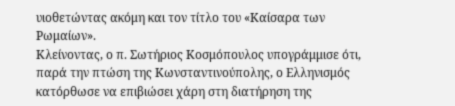υιοθετώντας ακόμη και τον τίτλο του «Καίσαρα των Ρωμαίων».
Κλείνοντας, ο π. Σωτήριος Κοσμόπουλος υπογράμμισε ότι, παρά την πτώση της Κωνσταντινούπολης, ο Ελληνισμός κατόρθωσε να επιβιώσει χάρη στη διατήρηση της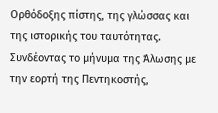Ορθόδοξης πίστης, της γλώσσας και της ιστορικής του ταυτότητας. Συνδέοντας το μήνυμα της Άλωσης με την εορτή της Πεντηκοστής,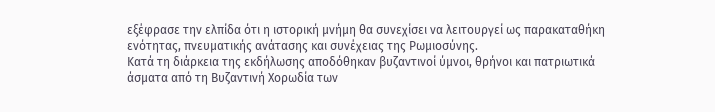εξέφρασε την ελπίδα ότι η ιστορική μνήμη θα συνεχίσει να λειτουργεί ως παρακαταθήκη ενότητας, πνευματικής ανάτασης και συνέχειας της Ρωμιοσύνης.
Κατά τη διάρκεια της εκδήλωσης αποδόθηκαν βυζαντινοί ύμνοι, θρήνοι και πατριωτικά άσματα από τη Βυζαντινή Χορωδία των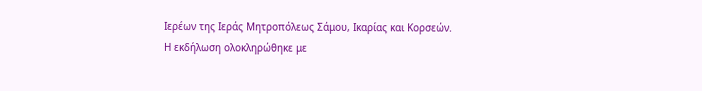Ιερέων της Ιεράς Μητροπόλεως Σάμου, Ικαρίας και Κορσεών.
Η εκδήλωση ολοκληρώθηκε με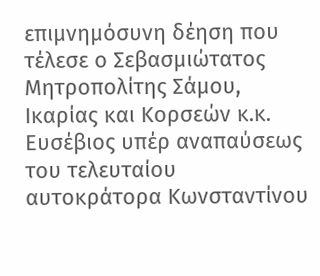επιμνημόσυνη δέηση που τέλεσε ο Σεβασμιώτατος Μητροπολίτης Σάμου, Ικαρίας και Κορσεών κ.κ. Ευσέβιος υπέρ αναπαύσεως του τελευταίου αυτοκράτορα Κωνσταντίνου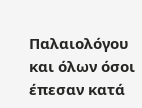Παλαιολόγου και όλων όσοι έπεσαν κατά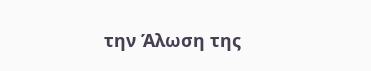την Άλωση της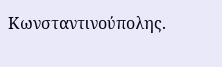Κωνσταντινούπολης.